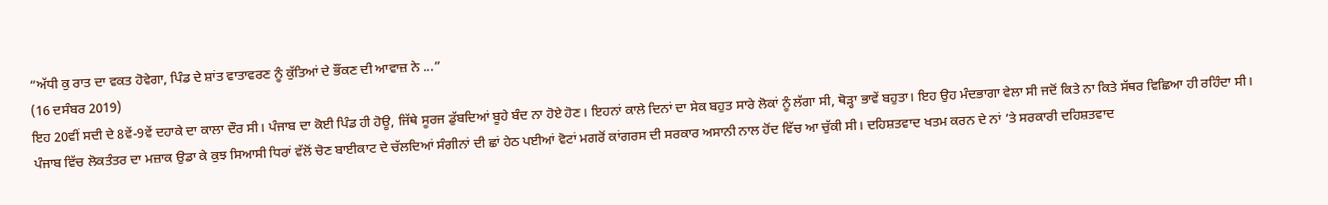“ਅੱਧੀ ਕੁ ਰਾਤ ਦਾ ਵਕਤ ਹੋਵੇਗਾ, ਪਿੰਡ ਦੇ ਸ਼ਾਂਤ ਵਾਤਾਵਰਣ ਨੂੰ ਕੁੱਤਿਆਂ ਦੇ ਭੌਂਕਣ ਦੀ ਆਵਾਜ਼ ਨੇ ...”
(16 ਦਸੰਬਰ 2019)
ਇਹ 20ਵੀਂ ਸਦੀ ਦੇ 8ਵੇਂ-9ਵੇਂ ਦਹਾਕੇ ਦਾ ਕਾਲਾ ਦੌਰ ਸੀ। ਪੰਜਾਬ ਦਾ ਕੋਈ ਪਿੰਡ ਹੀ ਹੋਊ, ਜਿੱਥੇ ਸੂਰਜ ਡੁੱਬਦਿਆਂ ਬੂਹੇ ਬੰਦ ਨਾ ਹੋਏ ਹੋਣ। ਇਹਨਾਂ ਕਾਲੇ ਦਿਨਾਂ ਦਾ ਸੇਕ ਬਹੁਤ ਸਾਰੇ ਲੋਕਾਂ ਨੂੰ ਲੱਗਾ ਸੀ, ਥੋੜ੍ਹਾ ਭਾਵੇਂ ਬਹੁਤਾ। ਇਹ ਉਹ ਮੰਦਭਾਗਾ ਵੇਲਾ ਸੀ ਜਦੋਂ ਕਿਤੇ ਨਾ ਕਿਤੇ ਸੱਥਰ ਵਿਛਿਆ ਹੀ ਰਹਿੰਦਾ ਸੀ। ਪੰਜਾਬ ਵਿੱਚ ਲੋਕਤੰਤਰ ਦਾ ਮਜ਼ਾਕ ਉਡਾ ਕੇ ਕੁਝ ਸਿਆਸੀ ਧਿਰਾਂ ਵੱਲੋਂ ਚੋਣ ਬਾਈਕਾਟ ਦੇ ਚੱਲਦਿਆਂ ਸੰਗੀਨਾਂ ਦੀ ਛਾਂ ਹੇਠ ਪਈਆਂ ਵੋਟਾਂ ਮਗਰੋਂ ਕਾਂਗਰਸ ਦੀ ਸਰਕਾਰ ਅਸਾਨੀ ਨਾਲ ਹੋਂਦ ਵਿੱਚ ਆ ਚੁੱਕੀ ਸੀ। ਦਹਿਸ਼ਤਵਾਦ ਖਤਮ ਕਰਨ ਦੇ ਨਾਂ ’ਤੇ ਸਰਕਾਰੀ ਦਹਿਸ਼ਤਵਾਦ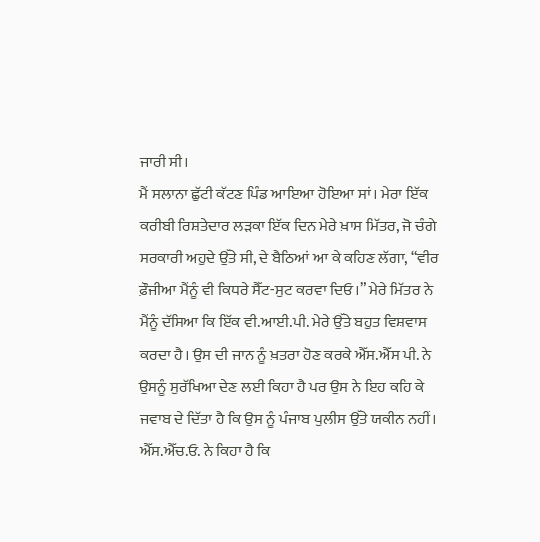ਜਾਰੀ ਸੀ।
ਮੈਂ ਸਲਾਨਾ ਛੁੱਟੀ ਕੱਟਣ ਪਿੰਡ ਆਇਆ ਹੋਇਆ ਸਾਂ। ਮੇਰਾ ਇੱਕ ਕਰੀਬੀ ਰਿਸ਼ਤੇਦਾਰ ਲੜਕਾ ਇੱਕ ਦਿਨ ਮੇਰੇ ਖ਼ਾਸ ਮਿੱਤਰ, ਜੋ ਚੰਗੇ ਸਰਕਾਰੀ ਅਹੁਦੇ ਉੱਤੇ ਸੀ, ਦੇ ਬੈਠਿਆਂ ਆ ਕੇ ਕਹਿਣ ਲੱਗਾ, “ਵੀਰ ਫ਼ੌਜੀਆ ਮੈਂਨੂੰ ਵੀ ਕਿਧਰੇ ਸੈੱਟ-ਸੁਟ ਕਰਵਾ ਦਿਓ।” ਮੇਰੇ ਮਿੱਤਰ ਨੇ ਮੈਂਨੂੰ ਦੱਸਿਆ ਕਿ ਇੱਕ ਵੀ.ਆਈ.ਪੀ. ਮੇਰੇ ਉੱਤੇ ਬਹੁਤ ਵਿਸ਼ਵਾਸ ਕਰਦਾ ਹੈ। ਉਸ ਦੀ ਜਾਨ ਨੂੰ ਖ਼ਤਰਾ ਹੋਣ ਕਰਕੇ ਐੱਸ.ਐੱਸ ਪੀ. ਨੇ ਉਸਨੂੰ ਸੁਰੱਖਿਆ ਦੇਣ ਲਈ ਕਿਹਾ ਹੈ ਪਰ ਉਸ ਨੇ ਇਹ ਕਹਿ ਕੇ ਜਵਾਬ ਦੇ ਦਿੱਤਾ ਹੈ ਕਿ ਉਸ ਨੂੰ ਪੰਜਾਬ ਪੁਲੀਸ ਉੱਤੇ ਯਕੀਨ ਨਹੀਂ। ਐੱਸ.ਐੱਚ.ਓ. ਨੇ ਕਿਹਾ ਹੈ ਕਿ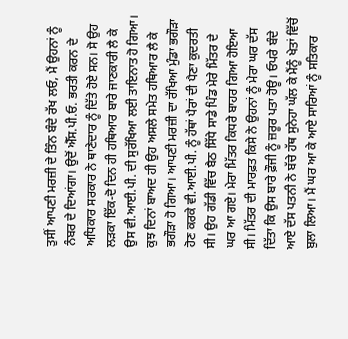ਤੁਸੀਂ ਆਪਣੀ ਮਰਜ਼ੀ ਦੇ ਤਿੰਨ ਬੰਦੇ ਰੱਖ ਲਓ, ਮੈਂ ਉਹਨਾਂ ਨੂੰ ਨੰਬਰ ਦੇ ਦਿਆਂਗਾ। ਉਦੋਂ ਐੱਸ.ਪੀ.ਓ. ਭਰਤੀ ਕਰਨ ਦੇ ਅਧਿਕਾਰ ਸਰਕਾਰ ਨੇ ਥਾਣੇਦਾਰ ਨੂੰ ਦਿੱਤੇ ਹੋਏ ਸਨ। ਸੋ ਉਹ ਲੜਕਾ ਇੱਕ-ਦੋ ਦਿਨ ਹੀ ਹਥਿਆਰ ਬਾਰੇ ਜਾਣਕਾਰੀ ਲੈ ਕੇ ਉਸ ਵੀ.ਆਈ.ਪੀ. ਦੀ ਸੁਰੱਖਿਆ ਲਈ ਤਾਇਨਾਤ ਹੋ ਗਿਆ। ਕੁਝ ਦਿਨਾਂ ਬਾਅਦ ਹੀ ਉਹ ਅਸਲੇ ਸਮੇਤ ਹਥਿਆਰ ਲੈ ਕੇ ਭਗੌੜਾ ਹੋ ਗਿਆ। ਆਪਣੀ ਮਰਜ਼ੀ ਦਾ ਰੱਖਿਆ ਮੁੰਡਾ ਭਗੌੜਾ ਹੋਣ ਕਰਕੇ ਵੀ.ਆਈ.ਪੀ. ਨੂੰ ਹੱਥਾਂ ਪੈਰਾਂ ਦੀ ਪੈਣਾ ਕੁਦਰਤੀ ਸੀ। ਉਹ ਗੱਡੀ ਵਿੱਚ ਬੈਠ ਸਿੱਧੇ ਸਾਡੇ ਪਿੰਡ ਮੇਰੇ ਮਿੱਤਰ ਦੇ ਘਰ ਆ ਗਏ। ਮੇਰਾ ਮਿੱਤਰ ਕਿਧਰੇ ਬਾਹਰ ਗਿਆ ਹੋਇਆ ਸੀ। ਮਿੱਤਰ ਦੀ ਮਾਰਫ਼ਤ ਕਿਸੇ ਨੇ ਉਹਨਾਂ ਨੂੰ ਮੇਰਾ ਘਰ ਦੱਸ ਦਿੱਤਾ ਕਿ ਉਸ ਬਾਰੇ ਫ਼ੌਜੀ ਨੂੰ ਜ਼ਰੂਰ ਪਤਾ ਹੋਊ। ਓਪਰੇ ਬੰਦੇ ਆਏ ਦੱਸ ਪਤਨੀ ਨੇ ਬੱਚੇ ਹੱਥ ਸੁਨੇਹਾ ਘੱਲ ਕੇ ਮੈਂਨੂੰ ਖੇਤਾਂ ਵਿੱਚੋਂ ਬੁਲਾ ਲਿਆ। ਮੈਂ ਘਰ ਆ ਕੇ ਆਏ ਸਾਰਿਆਂ ਨੂੰ ਸਤਿਕਾਰ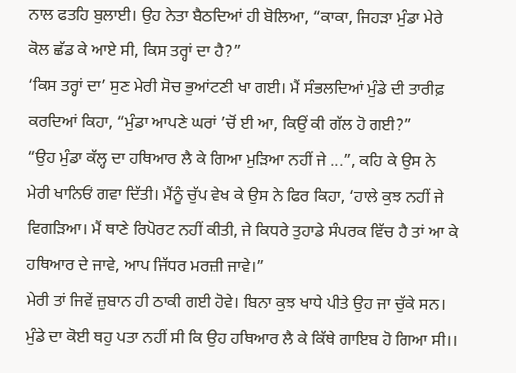ਨਾਲ ਫਤਹਿ ਬੁਲਾਈ। ਉਹ ਨੇਤਾ ਬੈਠਦਿਆਂ ਹੀ ਬੋਲਿਆ, “ਕਾਕਾ, ਜਿਹੜਾ ਮੁੰਡਾ ਮੇਰੇ ਕੋਲ ਛੱਡ ਕੇ ਆਏ ਸੀ, ਕਿਸ ਤਰ੍ਹਾਂ ਦਾ ਹੈ?”
‘ਕਿਸ ਤਰ੍ਹਾਂ ਦਾ’ ਸੁਣ ਮੇਰੀ ਸੋਚ ਭੁਆਂਟਣੀ ਖਾ ਗਈ। ਮੈਂ ਸੰਭਲਦਿਆਂ ਮੁੰਡੇ ਦੀ ਤਾਰੀਫ਼ ਕਰਦਿਆਂ ਕਿਹਾ, “ਮੁੰਡਾ ਆਪਣੇ ਘਰਾਂ ’ਚੋਂ ਈ ਆ, ਕਿਉਂ ਕੀ ਗੱਲ ਹੋ ਗਈ?”
“ਉਹ ਮੁੰਡਾ ਕੱਲ੍ਹ ਦਾ ਹਥਿਆਰ ਲੈ ਕੇ ਗਿਆ ਮੁੜਿਆ ਨਹੀਂ ਜੇ ...”, ਕਹਿ ਕੇ ਉਸ ਨੇ ਮੇਰੀ ਖਾਨਿਓਂ ਗਵਾ ਦਿੱਤੀ। ਮੈਂਨੂੰ ਚੁੱਪ ਵੇਖ ਕੇ ਉਸ ਨੇ ਫਿਰ ਕਿਹਾ, ‘ਹਾਲੇ ਕੁਝ ਨਹੀਂ ਜੇ ਵਿਗੜਿਆ। ਮੈਂ ਥਾਣੇ ਰਿਪੋਰਟ ਨਹੀਂ ਕੀਤੀ, ਜੇ ਕਿਧਰੇ ਤੁਹਾਡੇ ਸੰਪਰਕ ਵਿੱਚ ਹੈ ਤਾਂ ਆ ਕੇ ਹਥਿਆਰ ਦੇ ਜਾਵੇ, ਆਪ ਜਿੱਧਰ ਮਰਜ਼ੀ ਜਾਵੇ।”
ਮੇਰੀ ਤਾਂ ਜਿਵੇਂ ਜ਼ੁਬਾਨ ਹੀ ਠਾਕੀ ਗਈ ਹੋਵੇ। ਬਿਨਾ ਕੁਝ ਖਾਧੇ ਪੀਤੇ ਉਹ ਜਾ ਚੁੱਕੇ ਸਨ। ਮੁੰਡੇ ਦਾ ਕੋਈ ਥਹੁ ਪਤਾ ਨਹੀਂ ਸੀ ਕਿ ਉਹ ਹਥਿਆਰ ਲੈ ਕੇ ਕਿੱਥੇ ਗਾਇਬ ਹੋ ਗਿਆ ਸੀ।।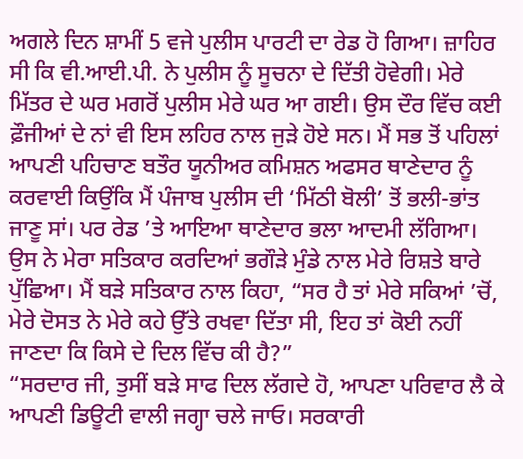ਅਗਲੇ ਦਿਨ ਸ਼ਾਮੀਂ 5 ਵਜੇ ਪੁਲੀਸ ਪਾਰਟੀ ਦਾ ਰੇਡ ਹੋ ਗਿਆ। ਜ਼ਾਹਿਰ ਸੀ ਕਿ ਵੀ.ਆਈ.ਪੀ. ਨੇ ਪੁਲੀਸ ਨੂੰ ਸੂਚਨਾ ਦੇ ਦਿੱਤੀ ਹੋਵੇਗੀ। ਮੇਰੇ ਮਿੱਤਰ ਦੇ ਘਰ ਮਗਰੋਂ ਪੁਲੀਸ ਮੇਰੇ ਘਰ ਆ ਗਈ। ਉਸ ਦੌਰ ਵਿੱਚ ਕਈ ਫ਼ੌਜੀਆਂ ਦੇ ਨਾਂ ਵੀ ਇਸ ਲਹਿਰ ਨਾਲ ਜੁੜੇ ਹੋਏ ਸਨ। ਮੈਂ ਸਭ ਤੋਂ ਪਹਿਲਾਂ ਆਪਣੀ ਪਹਿਚਾਣ ਬਤੌਰ ਯੂਨੀਅਰ ਕਮਿਸ਼ਨ ਅਫਸਰ ਥਾਣੇਦਾਰ ਨੂੰ ਕਰਵਾਈ ਕਿਉਂਕਿ ਮੈਂ ਪੰਜਾਬ ਪੁਲੀਸ ਦੀ ‘ਮਿੱਠੀ ਬੋਲੀ’ ਤੋਂ ਭਲੀ-ਭਾਂਤ ਜਾਣੂ ਸਾਂ। ਪਰ ਰੇਡ ’ਤੇ ਆਇਆ ਥਾਣੇਦਾਰ ਭਲਾ ਆਦਮੀ ਲੱਗਿਆ। ਉਸ ਨੇ ਮੇਰਾ ਸਤਿਕਾਰ ਕਰਦਿਆਂ ਭਗੌੜੇ ਮੁੰਡੇ ਨਾਲ ਮੇਰੇ ਰਿਸ਼ਤੇ ਬਾਰੇ ਪੁੱਛਿਆ। ਮੈਂ ਬੜੇ ਸਤਿਕਾਰ ਨਾਲ ਕਿਹਾ, “ਸਰ ਹੈ ਤਾਂ ਮੇਰੇ ਸਕਿਆਂ ’ਚੋਂ, ਮੇਰੇ ਦੋਸਤ ਨੇ ਮੇਰੇ ਕਹੇ ਉੱਤੇ ਰਖਵਾ ਦਿੱਤਾ ਸੀ, ਇਹ ਤਾਂ ਕੋਈ ਨਹੀਂ ਜਾਣਦਾ ਕਿ ਕਿਸੇ ਦੇ ਦਿਲ ਵਿੱਚ ਕੀ ਹੈ?”
“ਸਰਦਾਰ ਜੀ, ਤੁਸੀਂ ਬੜੇ ਸਾਫ ਦਿਲ ਲੱਗਦੇ ਹੋ, ਆਪਣਾ ਪਰਿਵਾਰ ਲੈ ਕੇ ਆਪਣੀ ਡਿਊਟੀ ਵਾਲੀ ਜਗ੍ਹਾ ਚਲੇ ਜਾਓ। ਸਰਕਾਰੀ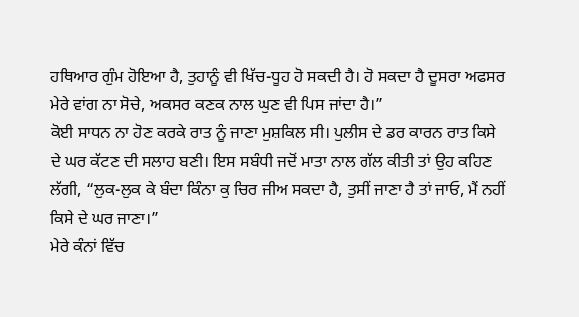ਹਥਿਆਰ ਗੁੰਮ ਹੋਇਆ ਹੈ, ਤੁਹਾਨੂੰ ਵੀ ਖਿੱਚ-ਧੂਹ ਹੋ ਸਕਦੀ ਹੈ। ਹੋ ਸਕਦਾ ਹੈ ਦੂਸਰਾ ਅਫਸਰ ਮੇਰੇ ਵਾਂਗ ਨਾ ਸੋਚੇ, ਅਕਸਰ ਕਣਕ ਨਾਲ ਘੁਣ ਵੀ ਪਿਸ ਜਾਂਦਾ ਹੈ।”
ਕੋਈ ਸਾਧਨ ਨਾ ਹੋਣ ਕਰਕੇ ਰਾਤ ਨੂੰ ਜਾਣਾ ਮੁਸ਼ਕਿਲ ਸੀ। ਪੁਲੀਸ ਦੇ ਡਰ ਕਾਰਨ ਰਾਤ ਕਿਸੇ ਦੇ ਘਰ ਕੱਟਣ ਦੀ ਸਲਾਹ ਬਣੀ। ਇਸ ਸਬੰਧੀ ਜਦੋਂ ਮਾਤਾ ਨਾਲ ਗੱਲ ਕੀਤੀ ਤਾਂ ਉਹ ਕਹਿਣ ਲੱਗੀ, “ਲੁਕ-ਲੁਕ ਕੇ ਬੰਦਾ ਕਿੰਨਾ ਕੁ ਚਿਰ ਜੀਅ ਸਕਦਾ ਹੈ, ਤੁਸੀਂ ਜਾਣਾ ਹੈ ਤਾਂ ਜਾਓ, ਮੈਂ ਨਹੀਂ ਕਿਸੇ ਦੇ ਘਰ ਜਾਣਾ।”
ਮੇਰੇ ਕੰਨਾਂ ਵਿੱਚ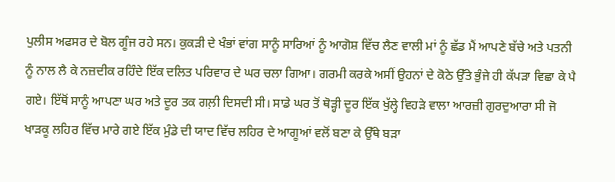ਪੁਲੀਸ ਅਫਸਰ ਦੇ ਬੋਲ ਗੂੰਜ ਰਹੇ ਸਨ। ਕੁਕੜੀ ਦੇ ਖੰਭਾਂ ਵਾਂਗ ਸਾਨੂੰ ਸਾਰਿਆਂ ਨੂੰ ਆਗੋਸ਼ ਵਿੱਚ ਲੈਣ ਵਾਲੀ ਮਾਂ ਨੂੰ ਛੱਡ ਮੈਂ ਆਪਣੇ ਬੱਚੇ ਅਤੇ ਪਤਨੀ ਨੂੰ ਨਾਲ ਲੈ ਕੇ ਨਜ਼ਦੀਕ ਰਹਿੰਦੇ ਇੱਕ ਦਲਿਤ ਪਰਿਵਾਰ ਦੇ ਘਰ ਚਲਾ ਗਿਆ। ਗਰਮੀ ਕਰਕੇ ਅਸੀਂ ਉਹਨਾਂ ਦੇ ਕੋਠੇ ਉੱਤੇ ਭੁੰਜੇ ਹੀ ਕੱਪੜਾ ਵਿਛਾ ਕੇ ਪੈ ਗਏ। ਇੱਥੋਂ ਸਾਨੂੰ ਆਪਣਾ ਘਰ ਅਤੇ ਦੂਰ ਤਕ ਗਲ਼ੀ ਦਿਸਦੀ ਸੀ। ਸਾਡੇ ਘਰ ਤੋਂ ਥੋੜ੍ਹੀ ਦੂਰ ਇੱਕ ਖੁੱਲ੍ਹੇ ਵਿਹੜੇ ਵਾਲਾ ਆਰਜ਼ੀ ਗੁਰਦੁਆਰਾ ਸੀ ਜੋ ਖਾੜਕੂ ਲਹਿਰ ਵਿੱਚ ਮਾਰੇ ਗਏ ਇੱਕ ਮੁੰਡੇ ਦੀ ਯਾਦ ਵਿੱਚ ਲਹਿਰ ਦੇ ਆਗੂਆਂ ਵਲੋਂ ਬਣਾ ਕੇ ਉੱਥੇ ਬੜਾ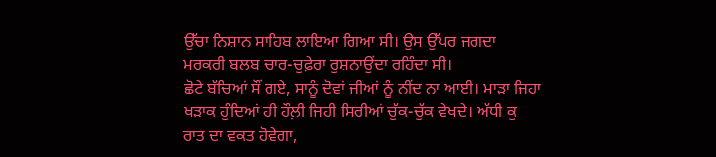ਉੱਚਾ ਨਿਸ਼ਾਨ ਸਾਹਿਬ ਲਾਇਆ ਗਿਆ ਸੀ। ਉਸ ਉੱਪਰ ਜਗਦਾ ਮਰਕਰੀ ਬਲਬ ਚਾਰ-ਚੁਫ਼ੇਰਾ ਰੁਸ਼ਨਾਉਂਦਾ ਰਹਿੰਦਾ ਸੀ।
ਛੋਟੇ ਬੱਚਿਆਂ ਸੌਂ ਗਏ, ਸਾਨੂੰ ਦੋਵਾਂ ਜੀਆਂ ਨੂੰ ਨੀਂਦ ਨਾ ਆਈ। ਮਾੜਾ ਜਿਹਾ ਖੜਾਕ ਹੁੰਦਿਆਂ ਹੀ ਹੌਲ਼ੀ ਜਿਹੀ ਸਿਰੀਆਂ ਚੁੱਕ-ਚੁੱਕ ਵੇਖਦੇ। ਅੱਧੀ ਕੁ ਰਾਤ ਦਾ ਵਕਤ ਹੋਵੇਗਾ,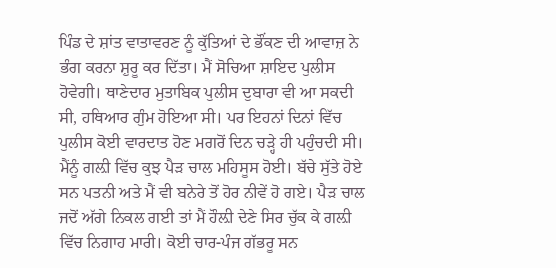ਪਿੰਡ ਦੇ ਸ਼ਾਂਤ ਵਾਤਾਵਰਣ ਨੂੰ ਕੁੱਤਿਆਂ ਦੇ ਭੌਂਕਣ ਦੀ ਆਵਾਜ਼ ਨੇ ਭੰਗ ਕਰਨਾ ਸ਼ੁਰੂ ਕਰ ਦਿੱਤਾ। ਮੈਂ ਸੋਚਿਆ ਸ਼ਾਇਦ ਪੁਲੀਸ ਹੋਵੇਗੀ। ਥਾਣੇਦਾਰ ਮੁਤਾਬਿਕ ਪੁਲੀਸ ਦੁਬਾਰਾ ਵੀ ਆ ਸਕਦੀ ਸੀ, ਹਥਿਆਰ ਗੁੰਮ ਹੋਇਆ ਸੀ। ਪਰ ਇਹਨਾਂ ਦਿਨਾਂ ਵਿੱਚ ਪੁਲੀਸ ਕੋਈ ਵਾਰਦਾਤ ਹੋਣ ਮਗਰੋਂ ਦਿਨ ਚੜ੍ਹੇ ਹੀ ਪਹੁੰਚਦੀ ਸੀ।
ਮੈਂਨੂੰ ਗਲ਼ੀ ਵਿੱਚ ਕੁਝ ਪੈੜ ਚਾਲ ਮਹਿਸੂਸ ਹੋਈ। ਬੱਚੇ ਸੁੱਤੇ ਹੋਏ ਸਨ ਪਤਨੀ ਅਤੇ ਮੈਂ ਵੀ ਬਨੇਰੇ ਤੋਂ ਹੋਰ ਨੀਵੇਂ ਹੋ ਗਏ। ਪੈੜ ਚਾਲ ਜਦੋਂ ਅੱਗੇ ਨਿਕਲ ਗਈ ਤਾਂ ਮੈਂ ਹੌਲ਼ੀ ਦੇਣੇ ਸਿਰ ਚੁੱਕ ਕੇ ਗਲ਼ੀ ਵਿੱਚ ਨਿਗਾਹ ਮਾਰੀ। ਕੋਈ ਚਾਰ-ਪੰਜ ਗੱਭਰੂ ਸਨ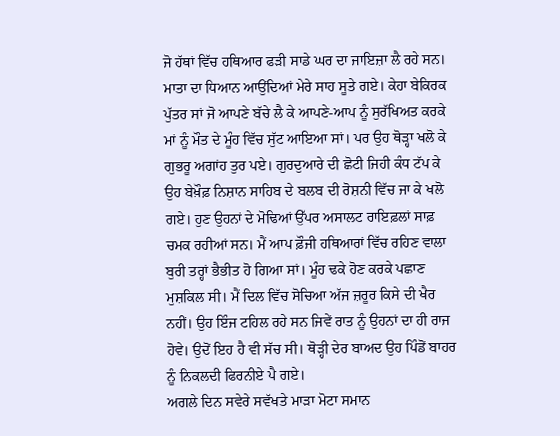ਜੋ ਹੱਥਾਂ ਵਿੱਚ ਹਥਿਆਰ ਫੜੀ ਸਾਡੇ ਘਰ ਦਾ ਜਾਇਜ਼ਾ ਲੈ ਰਹੇ ਸਨ। ਮਾਤਾ ਦਾ ਧਿਆਨ ਆਉਂਦਿਆਂ ਮੇਰੇ ਸਾਹ ਸੂਤੇ ਗਏ। ਕੇਹਾ ਬੇਕਿਰਕ ਪੁੱਤਰ ਸਾਂ ਜੋ ਆਪਣੇ ਬੱਚੇ ਲੈ ਕੇ ਆਪਣੇ-ਆਪ ਨੂੰ ਸੁਰੱਖਿਅਤ ਕਰਕੇ ਮਾਂ ਨੂੰ ਮੌਤ ਦੇ ਮੂੰਹ ਵਿੱਚ ਸੁੱਟ ਆਇਆ ਸਾਂ। ਪਰ ਉਹ ਥੋੜ੍ਹਾ ਖਲੋ ਕੇ ਗੁਭਰੂ ਅਗਾਂਹ ਤੁਰ ਪਏ। ਗੁਰਦੁਆਰੇ ਦੀ ਛੋਟੀ ਜਿਹੀ ਕੰਧ ਟੱਪ ਕੇ ਉਹ ਬੇਖ਼ੌਫ਼ ਨਿਸ਼ਾਨ ਸਾਹਿਬ ਦੇ ਬਲਬ ਦੀ ਰੋਸ਼ਨੀ ਵਿੱਚ ਜਾ ਕੇ ਖਲੋ ਗਏ। ਹੁਣ ਉਹਨਾਂ ਦੇ ਮੋਢਿਆਂ ਉੱਪਰ ਅਸਾਲਟ ਰਾਇਫ਼ਲਾਂ ਸਾਫ਼ ਚਮਕ ਰਹੀਆਂ ਸਨ। ਮੈਂ ਆਪ ਫ਼ੌਜੀ ਹਥਿਆਰਾਂ ਵਿੱਚ ਰਹਿਣ ਵਾਲਾ ਬੁਰੀ ਤਰ੍ਹਾਂ ਭੈਭੀਤ ਹੋ ਗਿਆ ਸਾਂ। ਮੂੰਹ ਢਕੇ ਹੋਣ ਕਰਕੇ ਪਛਾਣ ਮੁਸ਼ਕਿਲ ਸੀ। ਮੈਂ ਦਿਲ ਵਿੱਚ ਸੋਚਿਆ ਅੱਜ ਜ਼ਰੂਰ ਕਿਸੇ ਦੀ ਖੈਰ ਨਹੀਂ। ਉਹ ਇੰਜ ਟਹਿਲ ਰਹੇ ਸਨ ਜਿਵੇਂ ਰਾਤ ਨੂੰ ਉਹਨਾਂ ਦਾ ਹੀ ਰਾਜ ਹੋਵੇ। ਉਦੋਂ ਇਹ ਹੈ ਵੀ ਸੱਚ ਸੀ। ਥੋੜ੍ਹੀ ਦੇਰ ਬਾਅਦ ਉਹ ਪਿੰਡੋਂ ਬਾਹਰ ਨੂੰ ਨਿਕਲਦੀ ਫਿਰਨੀਏ ਪੈ ਗਏ।
ਅਗਲੇ ਦਿਨ ਸਵੇਰੇ ਸਵੱਖਤੇ ਮਾੜਾ ਮੋਟਾ ਸਮਾਨ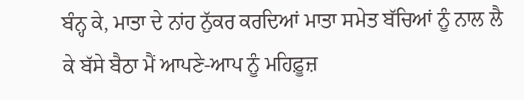ਬੰਨ੍ਹ ਕੇ, ਮਾਤਾ ਦੇ ਨਾਂਹ ਨੁੱਕਰ ਕਰਦਿਆਂ ਮਾਤਾ ਸਮੇਤ ਬੱਚਿਆਂ ਨੂੰ ਨਾਲ ਲੈ ਕੇ ਬੱਸੇ ਬੈਠਾ ਮੈਂ ਆਪਣੇ-ਆਪ ਨੂੰ ਮਹਿਫ਼ੂਜ਼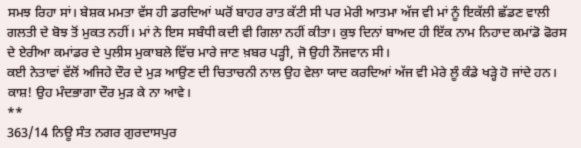ਸਮਝ ਰਿਹਾ ਸਾਂ। ਬੇਸ਼ਕ ਮਮਤਾ ਵੱਸ ਹੀ ਡਰਦਿਆਂ ਘਰੋਂ ਬਾਹਰ ਰਾਤ ਕੱਟੀ ਸੀ ਪਰ ਮੇਰੀ ਆਤਮਾ ਅੱਜ ਵੀ ਮਾਂ ਨੂੰ ਇਕੱਲੀ ਛੱਡਣ ਵਾਲੀ ਗਲਤੀ ਦੇ ਬੋਝ ਤੋਂ ਮੁਕਤ ਨਹੀਂ। ਮਾਂ ਨੇ ਇਸ ਸਬੰਧੀ ਕਦੀ ਵੀ ਗਿਲਾ ਨਹੀਂ ਕੀਤਾ। ਕੁਝ ਦਿਨਾਂ ਬਾਅਦ ਹੀ ਇੱਕ ਨਾਮ ਨਿਹਾਦ ਕਮਾਂਡੋ ਫੋਰਸ ਦੇ ਏਰੀਆ ਕਮਾਂਡਰ ਦੇ ਪੁਲੀਸ ਮੁਕਾਬਲੇ ਵਿੱਚ ਮਾਰੇ ਜਾਣ ਖ਼ਬਰ ਪੜ੍ਹੀ, ਜੋ ਉਹੀ ਨੌਜਵਾਨ ਸੀ।
ਕਈ ਨੇਤਾਵਾਂ ਵੱਲੋਂ ਅਜਿਹੇ ਦੌਰ ਦੇ ਮੁੜ ਆਉਣ ਦੀ ਚਿਤਾਚਨੀ ਨਾਲ ਉਹ ਵੇਲਾ ਯਾਦ ਕਰਦਿਆਂ ਅੱਜ ਵੀ ਮੇਰੇ ਲੂੰ ਕੰਡੇ ਖੜ੍ਹੇ ਹੋ ਜਾਂਦੇ ਹਨ। ਕਾਸ਼! ਉਹ ਮੰਦਭਾਗਾ ਦੌਰ ਮੁੜ ਕੇ ਨਾ ਆਵੇ।
**
363/14 ਨਿਊ ਸੰਤ ਨਗਰ ਗੁਰਦਾਸਪੁਰ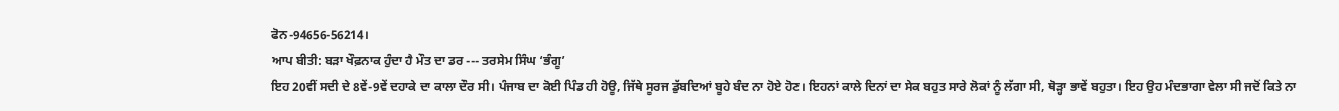ਫੋਨ-94656-56214।
ਆਪ ਬੀਤੀ: ਬੜਾ ਖੌਫ਼ਨਾਕ ਹੁੰਦਾ ਹੈ ਮੌਤ ਦਾ ਡਰ --- ਤਰਸੇਮ ਸਿੰਘ ‘ਭੰਗੂ’
ਇਹ 20ਵੀਂ ਸਦੀ ਦੇ 8ਵੇਂ-9ਵੇਂ ਦਹਾਕੇ ਦਾ ਕਾਲਾ ਦੌਰ ਸੀ। ਪੰਜਾਬ ਦਾ ਕੋਈ ਪਿੰਡ ਹੀ ਹੋਊ, ਜਿੱਥੇ ਸੂਰਜ ਡੁੱਬਦਿਆਂ ਬੂਹੇ ਬੰਦ ਨਾ ਹੋਏ ਹੋਣ। ਇਹਨਾਂ ਕਾਲੇ ਦਿਨਾਂ ਦਾ ਸੇਕ ਬਹੁਤ ਸਾਰੇ ਲੋਕਾਂ ਨੂੰ ਲੱਗਾ ਸੀ, ਥੋੜ੍ਹਾ ਭਾਵੇਂ ਬਹੁਤਾ। ਇਹ ਉਹ ਮੰਦਭਾਗਾ ਵੇਲਾ ਸੀ ਜਦੋਂ ਕਿਤੇ ਨਾ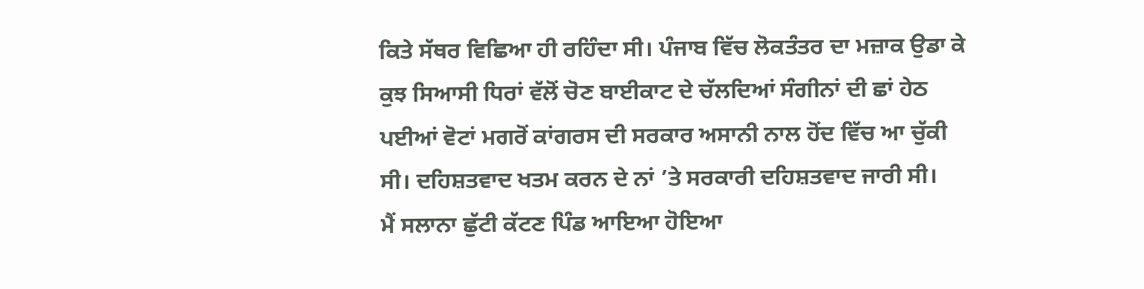ਕਿਤੇ ਸੱਥਰ ਵਿਛਿਆ ਹੀ ਰਹਿੰਦਾ ਸੀ। ਪੰਜਾਬ ਵਿੱਚ ਲੋਕਤੰਤਰ ਦਾ ਮਜ਼ਾਕ ਉਡਾ ਕੇ ਕੁਝ ਸਿਆਸੀ ਧਿਰਾਂ ਵੱਲੋਂ ਚੋਣ ਬਾਈਕਾਟ ਦੇ ਚੱਲਦਿਆਂ ਸੰਗੀਨਾਂ ਦੀ ਛਾਂ ਹੇਠ ਪਈਆਂ ਵੋਟਾਂ ਮਗਰੋਂ ਕਾਂਗਰਸ ਦੀ ਸਰਕਾਰ ਅਸਾਨੀ ਨਾਲ ਹੋਂਦ ਵਿੱਚ ਆ ਚੁੱਕੀ ਸੀ। ਦਹਿਸ਼ਤਵਾਦ ਖਤਮ ਕਰਨ ਦੇ ਨਾਂ ’ਤੇ ਸਰਕਾਰੀ ਦਹਿਸ਼ਤਵਾਦ ਜਾਰੀ ਸੀ।
ਮੈਂ ਸਲਾਨਾ ਛੁੱਟੀ ਕੱਟਣ ਪਿੰਡ ਆਇਆ ਹੋਇਆ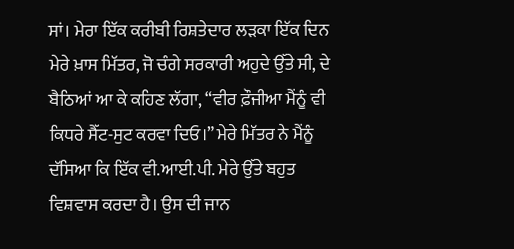ਸਾਂ। ਮੇਰਾ ਇੱਕ ਕਰੀਬੀ ਰਿਸ਼ਤੇਦਾਰ ਲੜਕਾ ਇੱਕ ਦਿਨ ਮੇਰੇ ਖ਼ਾਸ ਮਿੱਤਰ, ਜੋ ਚੰਗੇ ਸਰਕਾਰੀ ਅਹੁਦੇ ਉੱਤੇ ਸੀ, ਦੇ ਬੈਠਿਆਂ ਆ ਕੇ ਕਹਿਣ ਲੱਗਾ, “ਵੀਰ ਫ਼ੌਜੀਆ ਮੈਂਨੂੰ ਵੀ ਕਿਧਰੇ ਸੈੱਟ-ਸੁਟ ਕਰਵਾ ਦਿਓ।” ਮੇਰੇ ਮਿੱਤਰ ਨੇ ਮੈਂਨੂੰ ਦੱਸਿਆ ਕਿ ਇੱਕ ਵੀ.ਆਈ.ਪੀ. ਮੇਰੇ ਉੱਤੇ ਬਹੁਤ ਵਿਸ਼ਵਾਸ ਕਰਦਾ ਹੈ। ਉਸ ਦੀ ਜਾਨ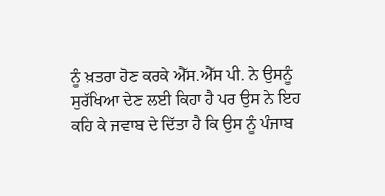ਨੂੰ ਖ਼ਤਰਾ ਹੋਣ ਕਰਕੇ ਐੱਸ.ਐੱਸ ਪੀ. ਨੇ ਉਸਨੂੰ ਸੁਰੱਖਿਆ ਦੇਣ ਲਈ ਕਿਹਾ ਹੈ ਪਰ ਉਸ ਨੇ ਇਹ ਕਹਿ ਕੇ ਜਵਾਬ ਦੇ ਦਿੱਤਾ ਹੈ ਕਿ ਉਸ ਨੂੰ ਪੰਜਾਬ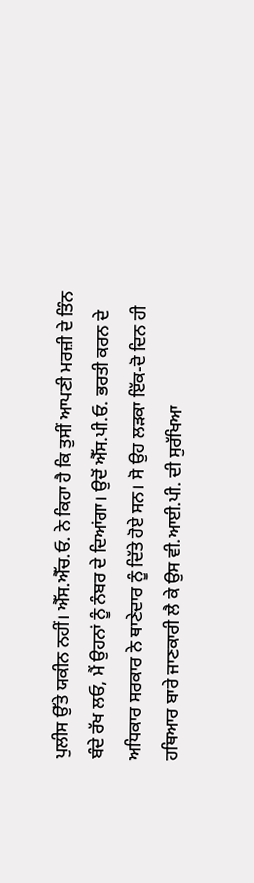ਪੁਲੀਸ ਉੱਤੇ ਯਕੀਨ ਨਹੀਂ। ਐੱਸ.ਐੱਚ.ਓ. ਨੇ ਕਿਹਾ ਹੈ ਕਿ ਤੁਸੀਂ ਆਪਣੀ ਮਰਜ਼ੀ ਦੇ ਤਿੰਨ ਬੰਦੇ ਰੱਖ ਲਓ, ਮੈਂ ਉਹਨਾਂ ਨੂੰ ਨੰਬਰ ਦੇ ਦਿਆਂਗਾ। ਉਦੋਂ ਐੱਸ.ਪੀ.ਓ. ਭਰਤੀ ਕਰਨ ਦੇ ਅਧਿਕਾਰ ਸਰਕਾਰ ਨੇ ਥਾਣੇਦਾਰ ਨੂੰ ਦਿੱਤੇ ਹੋਏ ਸਨ। ਸੋ ਉਹ ਲੜਕਾ ਇੱਕ-ਦੋ ਦਿਨ ਹੀ ਹਥਿਆਰ ਬਾਰੇ ਜਾਣਕਾਰੀ ਲੈ ਕੇ ਉਸ ਵੀ.ਆਈ.ਪੀ. ਦੀ ਸੁਰੱਖਿਆ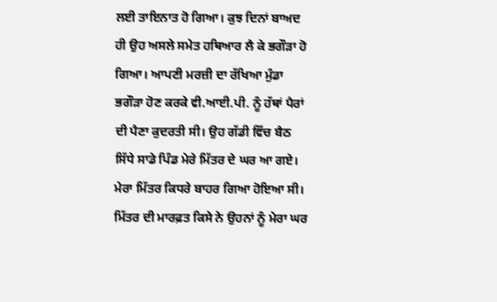ਲਈ ਤਾਇਨਾਤ ਹੋ ਗਿਆ। ਕੁਝ ਦਿਨਾਂ ਬਾਅਦ ਹੀ ਉਹ ਅਸਲੇ ਸਮੇਤ ਹਥਿਆਰ ਲੈ ਕੇ ਭਗੌੜਾ ਹੋ ਗਿਆ। ਆਪਣੀ ਮਰਜ਼ੀ ਦਾ ਰੱਖਿਆ ਮੁੰਡਾ ਭਗੌੜਾ ਹੋਣ ਕਰਕੇ ਵੀ.ਆਈ.ਪੀ. ਨੂੰ ਹੱਥਾਂ ਪੈਰਾਂ ਦੀ ਪੈਣਾ ਕੁਦਰਤੀ ਸੀ। ਉਹ ਗੱਡੀ ਵਿੱਚ ਬੈਠ ਸਿੱਧੇ ਸਾਡੇ ਪਿੰਡ ਮੇਰੇ ਮਿੱਤਰ ਦੇ ਘਰ ਆ ਗਏ। ਮੇਰਾ ਮਿੱਤਰ ਕਿਧਰੇ ਬਾਹਰ ਗਿਆ ਹੋਇਆ ਸੀ। ਮਿੱਤਰ ਦੀ ਮਾਰਫ਼ਤ ਕਿਸੇ ਨੇ ਉਹਨਾਂ ਨੂੰ ਮੇਰਾ ਘਰ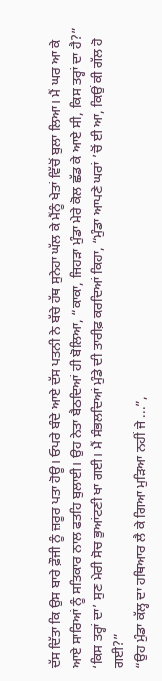ਦੱਸ ਦਿੱਤਾ ਕਿ ਉਸ ਬਾਰੇ ਫ਼ੌਜੀ ਨੂੰ ਜ਼ਰੂਰ ਪਤਾ ਹੋਊ। ਓਪਰੇ ਬੰਦੇ ਆਏ ਦੱਸ ਪਤਨੀ ਨੇ ਬੱਚੇ ਹੱਥ ਸੁਨੇਹਾ ਘੱਲ ਕੇ ਮੈਂਨੂੰ ਖੇਤਾਂ ਵਿੱਚੋਂ ਬੁਲਾ ਲਿਆ। ਮੈਂ ਘਰ ਆ ਕੇ ਆਏ ਸਾਰਿਆਂ ਨੂੰ ਸਤਿਕਾਰ ਨਾਲ ਫਤਹਿ ਬੁਲਾਈ। ਉਹ ਨੇਤਾ ਬੈਠਦਿਆਂ ਹੀ ਬੋਲਿਆ, “ਕਾਕਾ, ਜਿਹੜਾ ਮੁੰਡਾ ਮੇਰੇ ਕੋਲ ਛੱਡ ਕੇ ਆਏ ਸੀ, ਕਿਸ ਤਰ੍ਹਾਂ ਦਾ ਹੈ?”
‘ਕਿਸ ਤਰ੍ਹਾਂ ਦਾ’ ਸੁਣ ਮੇਰੀ ਸੋਚ ਭੁਆਂਟਣੀ ਖਾ ਗਈ। ਮੈਂ ਸੰਭਲਦਿਆਂ ਮੁੰਡੇ ਦੀ ਤਾਰੀਫ਼ ਕਰਦਿਆਂ ਕਿਹਾ, “ਮੁੰਡਾ ਆਪਣੇ ਘਰਾਂ ’ਚੋਂ ਈ ਆ, ਕਿਉਂ ਕੀ ਗੱਲ ਹੋ ਗਈ?”
“ਉਹ ਮੁੰਡਾ ਕੱਲ੍ਹ ਦਾ ਹਥਿਆਰ ਲੈ ਕੇ ਗਿਆ ਮੁੜਿਆ ਨਹੀਂ ਜੇ ...”,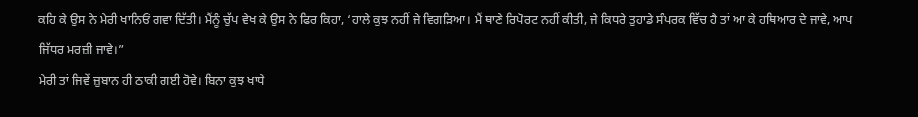ਕਹਿ ਕੇ ਉਸ ਨੇ ਮੇਰੀ ਖਾਨਿਓਂ ਗਵਾ ਦਿੱਤੀ। ਮੈਂਨੂੰ ਚੁੱਪ ਵੇਖ ਕੇ ਉਸ ਨੇ ਫਿਰ ਕਿਹਾ, ‘ਹਾਲੇ ਕੁਝ ਨਹੀਂ ਜੇ ਵਿਗੜਿਆ। ਮੈਂ ਥਾਣੇ ਰਿਪੋਰਟ ਨਹੀਂ ਕੀਤੀ, ਜੇ ਕਿਧਰੇ ਤੁਹਾਡੇ ਸੰਪਰਕ ਵਿੱਚ ਹੈ ਤਾਂ ਆ ਕੇ ਹਥਿਆਰ ਦੇ ਜਾਵੇ, ਆਪ ਜਿੱਧਰ ਮਰਜ਼ੀ ਜਾਵੇ।”
ਮੇਰੀ ਤਾਂ ਜਿਵੇਂ ਜ਼ੁਬਾਨ ਹੀ ਠਾਕੀ ਗਈ ਹੋਵੇ। ਬਿਨਾ ਕੁਝ ਖਾਧੇ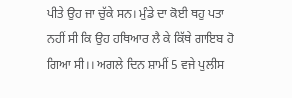ਪੀਤੇ ਉਹ ਜਾ ਚੁੱਕੇ ਸਨ। ਮੁੰਡੇ ਦਾ ਕੋਈ ਥਹੁ ਪਤਾ ਨਹੀਂ ਸੀ ਕਿ ਉਹ ਹਥਿਆਰ ਲੈ ਕੇ ਕਿੱਥੇ ਗਾਇਬ ਹੋ ਗਿਆ ਸੀ।। ਅਗਲੇ ਦਿਨ ਸ਼ਾਮੀਂ 5 ਵਜੇ ਪੁਲੀਸ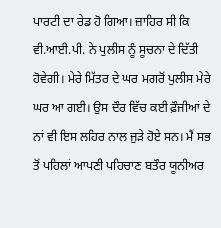ਪਾਰਟੀ ਦਾ ਰੇਡ ਹੋ ਗਿਆ। ਜ਼ਾਹਿਰ ਸੀ ਕਿ ਵੀ.ਆਈ.ਪੀ. ਨੇ ਪੁਲੀਸ ਨੂੰ ਸੂਚਨਾ ਦੇ ਦਿੱਤੀ ਹੋਵੇਗੀ। ਮੇਰੇ ਮਿੱਤਰ ਦੇ ਘਰ ਮਗਰੋਂ ਪੁਲੀਸ ਮੇਰੇ ਘਰ ਆ ਗਈ। ਉਸ ਦੌਰ ਵਿੱਚ ਕਈ ਫ਼ੌਜੀਆਂ ਦੇ ਨਾਂ ਵੀ ਇਸ ਲਹਿਰ ਨਾਲ ਜੁੜੇ ਹੋਏ ਸਨ। ਮੈਂ ਸਭ ਤੋਂ ਪਹਿਲਾਂ ਆਪਣੀ ਪਹਿਚਾਣ ਬਤੌਰ ਯੂਨੀਅਰ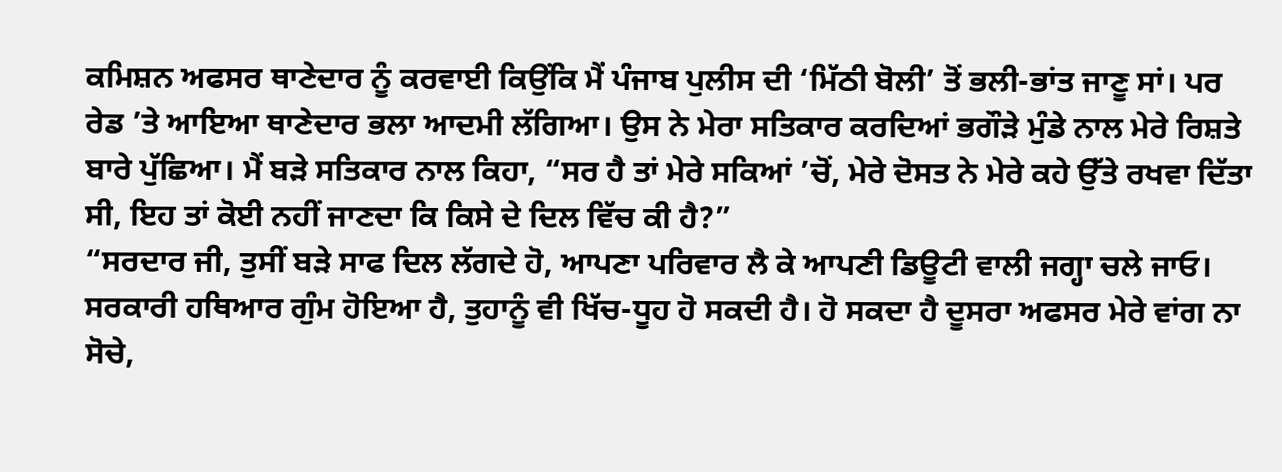ਕਮਿਸ਼ਨ ਅਫਸਰ ਥਾਣੇਦਾਰ ਨੂੰ ਕਰਵਾਈ ਕਿਉਂਕਿ ਮੈਂ ਪੰਜਾਬ ਪੁਲੀਸ ਦੀ ‘ਮਿੱਠੀ ਬੋਲੀ’ ਤੋਂ ਭਲੀ-ਭਾਂਤ ਜਾਣੂ ਸਾਂ। ਪਰ ਰੇਡ ’ਤੇ ਆਇਆ ਥਾਣੇਦਾਰ ਭਲਾ ਆਦਮੀ ਲੱਗਿਆ। ਉਸ ਨੇ ਮੇਰਾ ਸਤਿਕਾਰ ਕਰਦਿਆਂ ਭਗੌੜੇ ਮੁੰਡੇ ਨਾਲ ਮੇਰੇ ਰਿਸ਼ਤੇ ਬਾਰੇ ਪੁੱਛਿਆ। ਮੈਂ ਬੜੇ ਸਤਿਕਾਰ ਨਾਲ ਕਿਹਾ, “ਸਰ ਹੈ ਤਾਂ ਮੇਰੇ ਸਕਿਆਂ ’ਚੋਂ, ਮੇਰੇ ਦੋਸਤ ਨੇ ਮੇਰੇ ਕਹੇ ਉੱਤੇ ਰਖਵਾ ਦਿੱਤਾ ਸੀ, ਇਹ ਤਾਂ ਕੋਈ ਨਹੀਂ ਜਾਣਦਾ ਕਿ ਕਿਸੇ ਦੇ ਦਿਲ ਵਿੱਚ ਕੀ ਹੈ?”
“ਸਰਦਾਰ ਜੀ, ਤੁਸੀਂ ਬੜੇ ਸਾਫ ਦਿਲ ਲੱਗਦੇ ਹੋ, ਆਪਣਾ ਪਰਿਵਾਰ ਲੈ ਕੇ ਆਪਣੀ ਡਿਊਟੀ ਵਾਲੀ ਜਗ੍ਹਾ ਚਲੇ ਜਾਓ। ਸਰਕਾਰੀ ਹਥਿਆਰ ਗੁੰਮ ਹੋਇਆ ਹੈ, ਤੁਹਾਨੂੰ ਵੀ ਖਿੱਚ-ਧੂਹ ਹੋ ਸਕਦੀ ਹੈ। ਹੋ ਸਕਦਾ ਹੈ ਦੂਸਰਾ ਅਫਸਰ ਮੇਰੇ ਵਾਂਗ ਨਾ ਸੋਚੇ,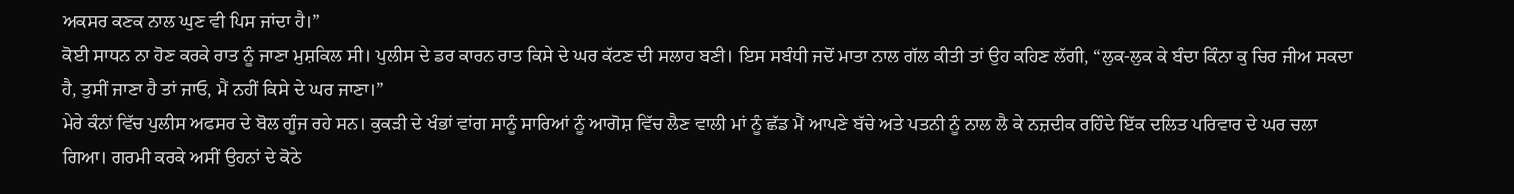ਅਕਸਰ ਕਣਕ ਨਾਲ ਘੁਣ ਵੀ ਪਿਸ ਜਾਂਦਾ ਹੈ।”
ਕੋਈ ਸਾਧਨ ਨਾ ਹੋਣ ਕਰਕੇ ਰਾਤ ਨੂੰ ਜਾਣਾ ਮੁਸ਼ਕਿਲ ਸੀ। ਪੁਲੀਸ ਦੇ ਡਰ ਕਾਰਨ ਰਾਤ ਕਿਸੇ ਦੇ ਘਰ ਕੱਟਣ ਦੀ ਸਲਾਹ ਬਣੀ। ਇਸ ਸਬੰਧੀ ਜਦੋਂ ਮਾਤਾ ਨਾਲ ਗੱਲ ਕੀਤੀ ਤਾਂ ਉਹ ਕਹਿਣ ਲੱਗੀ, “ਲੁਕ-ਲੁਕ ਕੇ ਬੰਦਾ ਕਿੰਨਾ ਕੁ ਚਿਰ ਜੀਅ ਸਕਦਾ ਹੈ, ਤੁਸੀਂ ਜਾਣਾ ਹੈ ਤਾਂ ਜਾਓ, ਮੈਂ ਨਹੀਂ ਕਿਸੇ ਦੇ ਘਰ ਜਾਣਾ।”
ਮੇਰੇ ਕੰਨਾਂ ਵਿੱਚ ਪੁਲੀਸ ਅਫਸਰ ਦੇ ਬੋਲ ਗੂੰਜ ਰਹੇ ਸਨ। ਕੁਕੜੀ ਦੇ ਖੰਭਾਂ ਵਾਂਗ ਸਾਨੂੰ ਸਾਰਿਆਂ ਨੂੰ ਆਗੋਸ਼ ਵਿੱਚ ਲੈਣ ਵਾਲੀ ਮਾਂ ਨੂੰ ਛੱਡ ਮੈਂ ਆਪਣੇ ਬੱਚੇ ਅਤੇ ਪਤਨੀ ਨੂੰ ਨਾਲ ਲੈ ਕੇ ਨਜ਼ਦੀਕ ਰਹਿੰਦੇ ਇੱਕ ਦਲਿਤ ਪਰਿਵਾਰ ਦੇ ਘਰ ਚਲਾ ਗਿਆ। ਗਰਮੀ ਕਰਕੇ ਅਸੀਂ ਉਹਨਾਂ ਦੇ ਕੋਠੇ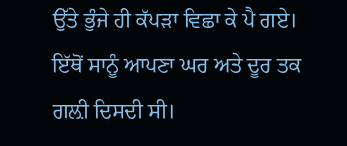ਉੱਤੇ ਭੁੰਜੇ ਹੀ ਕੱਪੜਾ ਵਿਛਾ ਕੇ ਪੈ ਗਏ। ਇੱਥੋਂ ਸਾਨੂੰ ਆਪਣਾ ਘਰ ਅਤੇ ਦੂਰ ਤਕ ਗਲ਼ੀ ਦਿਸਦੀ ਸੀ।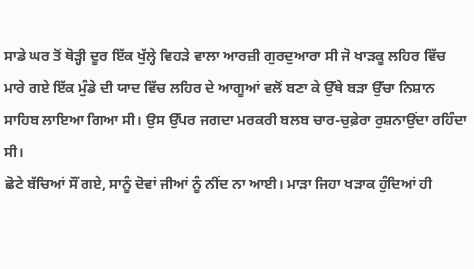ਸਾਡੇ ਘਰ ਤੋਂ ਥੋੜ੍ਹੀ ਦੂਰ ਇੱਕ ਖੁੱਲ੍ਹੇ ਵਿਹੜੇ ਵਾਲਾ ਆਰਜ਼ੀ ਗੁਰਦੁਆਰਾ ਸੀ ਜੋ ਖਾੜਕੂ ਲਹਿਰ ਵਿੱਚ ਮਾਰੇ ਗਏ ਇੱਕ ਮੁੰਡੇ ਦੀ ਯਾਦ ਵਿੱਚ ਲਹਿਰ ਦੇ ਆਗੂਆਂ ਵਲੋਂ ਬਣਾ ਕੇ ਉੱਥੇ ਬੜਾ ਉੱਚਾ ਨਿਸ਼ਾਨ ਸਾਹਿਬ ਲਾਇਆ ਗਿਆ ਸੀ। ਉਸ ਉੱਪਰ ਜਗਦਾ ਮਰਕਰੀ ਬਲਬ ਚਾਰ-ਚੁਫ਼ੇਰਾ ਰੁਸ਼ਨਾਉਂਦਾ ਰਹਿੰਦਾ ਸੀ।
ਛੋਟੇ ਬੱਚਿਆਂ ਸੌਂ ਗਏ, ਸਾਨੂੰ ਦੋਵਾਂ ਜੀਆਂ ਨੂੰ ਨੀਂਦ ਨਾ ਆਈ। ਮਾੜਾ ਜਿਹਾ ਖੜਾਕ ਹੁੰਦਿਆਂ ਹੀ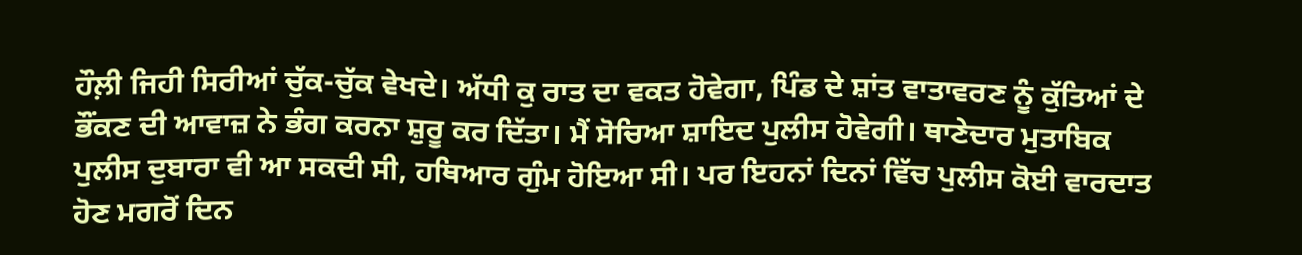ਹੌਲ਼ੀ ਜਿਹੀ ਸਿਰੀਆਂ ਚੁੱਕ-ਚੁੱਕ ਵੇਖਦੇ। ਅੱਧੀ ਕੁ ਰਾਤ ਦਾ ਵਕਤ ਹੋਵੇਗਾ, ਪਿੰਡ ਦੇ ਸ਼ਾਂਤ ਵਾਤਾਵਰਣ ਨੂੰ ਕੁੱਤਿਆਂ ਦੇ ਭੌਂਕਣ ਦੀ ਆਵਾਜ਼ ਨੇ ਭੰਗ ਕਰਨਾ ਸ਼ੁਰੂ ਕਰ ਦਿੱਤਾ। ਮੈਂ ਸੋਚਿਆ ਸ਼ਾਇਦ ਪੁਲੀਸ ਹੋਵੇਗੀ। ਥਾਣੇਦਾਰ ਮੁਤਾਬਿਕ ਪੁਲੀਸ ਦੁਬਾਰਾ ਵੀ ਆ ਸਕਦੀ ਸੀ, ਹਥਿਆਰ ਗੁੰਮ ਹੋਇਆ ਸੀ। ਪਰ ਇਹਨਾਂ ਦਿਨਾਂ ਵਿੱਚ ਪੁਲੀਸ ਕੋਈ ਵਾਰਦਾਤ ਹੋਣ ਮਗਰੋਂ ਦਿਨ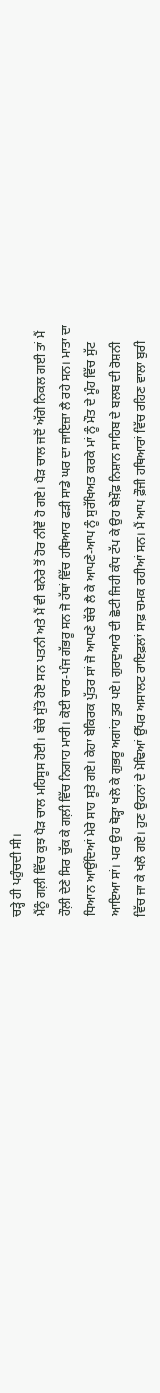ਚੜ੍ਹੇ ਹੀ ਪਹੁੰਚਦੀ ਸੀ।
ਮੈਂਨੂੰ ਗਲ਼ੀ ਵਿੱਚ ਕੁਝ ਪੈੜ ਚਾਲ ਮਹਿਸੂਸ ਹੋਈ। ਬੱਚੇ ਸੁੱਤੇ ਹੋਏ ਸਨ ਪਤਨੀ ਅਤੇ ਮੈਂ ਵੀ ਬਨੇਰੇ ਤੋਂ ਹੋਰ ਨੀਵੇਂ ਹੋ ਗਏ। ਪੈੜ ਚਾਲ ਜਦੋਂ ਅੱਗੇ ਨਿਕਲ ਗਈ ਤਾਂ ਮੈਂ ਹੌਲ਼ੀ ਦੇਣੇ ਸਿਰ ਚੁੱਕ ਕੇ ਗਲ਼ੀ ਵਿੱਚ ਨਿਗਾਹ ਮਾਰੀ। ਕੋਈ ਚਾਰ-ਪੰਜ ਗੱਭਰੂ ਸਨ ਜੋ ਹੱਥਾਂ ਵਿੱਚ ਹਥਿਆਰ ਫੜੀ ਸਾਡੇ ਘਰ ਦਾ ਜਾਇਜ਼ਾ ਲੈ ਰਹੇ ਸਨ। ਮਾਤਾ ਦਾ ਧਿਆਨ ਆਉਂਦਿਆਂ ਮੇਰੇ ਸਾਹ ਸੂਤੇ ਗਏ। ਕੇਹਾ ਬੇਕਿਰਕ ਪੁੱਤਰ ਸਾਂ ਜੋ ਆਪਣੇ ਬੱਚੇ ਲੈ ਕੇ ਆਪਣੇ-ਆਪ ਨੂੰ ਸੁਰੱਖਿਅਤ ਕਰਕੇ ਮਾਂ ਨੂੰ ਮੌਤ ਦੇ ਮੂੰਹ ਵਿੱਚ ਸੁੱਟ ਆਇਆ ਸਾਂ। ਪਰ ਉਹ ਥੋੜ੍ਹਾ ਖਲੋ ਕੇ ਗੁਭਰੂ ਅਗਾਂਹ ਤੁਰ ਪਏ। ਗੁਰਦੁਆਰੇ ਦੀ ਛੋਟੀ ਜਿਹੀ ਕੰਧ ਟੱਪ ਕੇ ਉਹ ਬੇਖ਼ੌਫ਼ ਨਿਸ਼ਾਨ ਸਾਹਿਬ ਦੇ ਬਲਬ ਦੀ ਰੋਸ਼ਨੀ ਵਿੱਚ ਜਾ ਕੇ ਖਲੋ ਗਏ। ਹੁਣ ਉਹਨਾਂ ਦੇ ਮੋਢਿਆਂ ਉੱਪਰ ਅਸਾਲਟ ਰਾਇਫ਼ਲਾਂ ਸਾਫ਼ ਚਮਕ ਰਹੀਆਂ ਸਨ। ਮੈਂ ਆਪ ਫ਼ੌਜੀ ਹਥਿਆਰਾਂ ਵਿੱਚ ਰਹਿਣ ਵਾਲਾ ਬੁਰੀ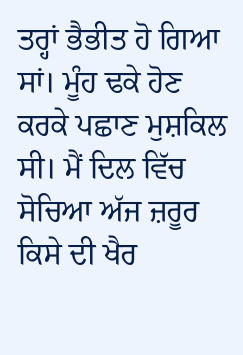ਤਰ੍ਹਾਂ ਭੈਭੀਤ ਹੋ ਗਿਆ ਸਾਂ। ਮੂੰਹ ਢਕੇ ਹੋਣ ਕਰਕੇ ਪਛਾਣ ਮੁਸ਼ਕਿਲ ਸੀ। ਮੈਂ ਦਿਲ ਵਿੱਚ ਸੋਚਿਆ ਅੱਜ ਜ਼ਰੂਰ ਕਿਸੇ ਦੀ ਖੈਰ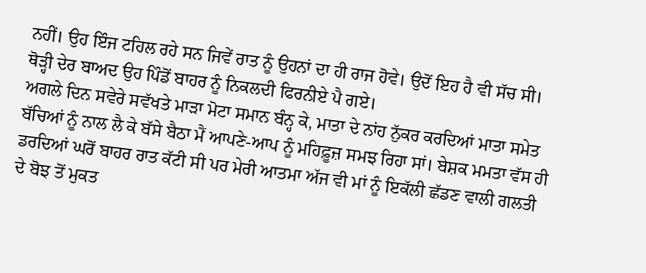ਨਹੀਂ। ਉਹ ਇੰਜ ਟਹਿਲ ਰਹੇ ਸਨ ਜਿਵੇਂ ਰਾਤ ਨੂੰ ਉਹਨਾਂ ਦਾ ਹੀ ਰਾਜ ਹੋਵੇ। ਉਦੋਂ ਇਹ ਹੈ ਵੀ ਸੱਚ ਸੀ। ਥੋੜ੍ਹੀ ਦੇਰ ਬਾਅਦ ਉਹ ਪਿੰਡੋਂ ਬਾਹਰ ਨੂੰ ਨਿਕਲਦੀ ਫਿਰਨੀਏ ਪੈ ਗਏ।
ਅਗਲੇ ਦਿਨ ਸਵੇਰੇ ਸਵੱਖਤੇ ਮਾੜਾ ਮੋਟਾ ਸਮਾਨ ਬੰਨ੍ਹ ਕੇ, ਮਾਤਾ ਦੇ ਨਾਂਹ ਨੁੱਕਰ ਕਰਦਿਆਂ ਮਾਤਾ ਸਮੇਤ ਬੱਚਿਆਂ ਨੂੰ ਨਾਲ ਲੈ ਕੇ ਬੱਸੇ ਬੈਠਾ ਮੈਂ ਆਪਣੇ-ਆਪ ਨੂੰ ਮਹਿਫ਼ੂਜ਼ ਸਮਝ ਰਿਹਾ ਸਾਂ। ਬੇਸ਼ਕ ਮਮਤਾ ਵੱਸ ਹੀ ਡਰਦਿਆਂ ਘਰੋਂ ਬਾਹਰ ਰਾਤ ਕੱਟੀ ਸੀ ਪਰ ਮੇਰੀ ਆਤਮਾ ਅੱਜ ਵੀ ਮਾਂ ਨੂੰ ਇਕੱਲੀ ਛੱਡਣ ਵਾਲੀ ਗਲਤੀ ਦੇ ਬੋਝ ਤੋਂ ਮੁਕਤ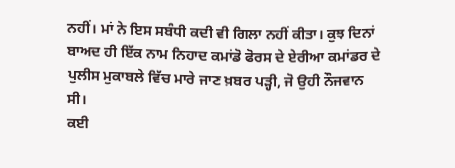ਨਹੀਂ। ਮਾਂ ਨੇ ਇਸ ਸਬੰਧੀ ਕਦੀ ਵੀ ਗਿਲਾ ਨਹੀਂ ਕੀਤਾ। ਕੁਝ ਦਿਨਾਂ ਬਾਅਦ ਹੀ ਇੱਕ ਨਾਮ ਨਿਹਾਦ ਕਮਾਂਡੋ ਫੋਰਸ ਦੇ ਏਰੀਆ ਕਮਾਂਡਰ ਦੇ ਪੁਲੀਸ ਮੁਕਾਬਲੇ ਵਿੱਚ ਮਾਰੇ ਜਾਣ ਖ਼ਬਰ ਪੜ੍ਹੀ, ਜੋ ਉਹੀ ਨੌਜਵਾਨ ਸੀ।
ਕਈ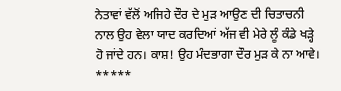ਨੇਤਾਵਾਂ ਵੱਲੋਂ ਅਜਿਹੇ ਦੌਰ ਦੇ ਮੁੜ ਆਉਣ ਦੀ ਚਿਤਾਚਨੀ ਨਾਲ ਉਹ ਵੇਲਾ ਯਾਦ ਕਰਦਿਆਂ ਅੱਜ ਵੀ ਮੇਰੇ ਲੂੰ ਕੰਡੇ ਖੜ੍ਹੇ ਹੋ ਜਾਂਦੇ ਹਨ। ਕਾਸ਼! ਉਹ ਮੰਦਭਾਗਾ ਦੌਰ ਮੁੜ ਕੇ ਨਾ ਆਵੇ।
*****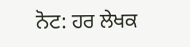ਨੋਟ: ਹਰ ਲੇਖਕ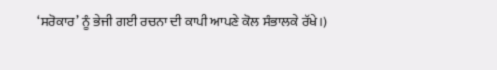‘ਸਰੋਕਾਰ’ ਨੂੰ ਭੇਜੀ ਗਈ ਰਚਨਾ ਦੀ ਕਾਪੀ ਆਪਣੇ ਕੋਲ ਸੰਭਾਲਕੇ ਰੱਖੇ।)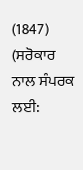(1847)
(ਸਰੋਕਾਰ ਨਾਲ ਸੰਪਰਕ ਲਈ: